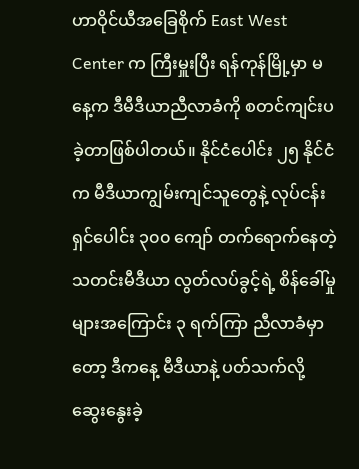ဟာဝိုင်ယီအခြေစိုက် East West Center က ကြီးမှူးပြီး ရန်ကုန်မြို့မှာ မနေ့က ဒီမီဒီယာညီလာခံကို စတင်ကျင်းပခဲ့တာဖြစ်ပါတယ်။ နိုင်ငံပေါင်း ၂၅ နိုင်ငံက မီဒီယာကျွမ်းကျင်သူတွေနဲ့ လုပ်ငန်းရှင်ပေါင်း ၃၀၀ ကျော် တက်ရောက်နေတဲ့ သတင်းမီဒီယာ လွတ်လပ်ခွင့်ရဲ့ စိန်ခေါ်မှုများအကြောင်း ၃ ရက်ကြာ ညီလာခံမှာတော့ ဒီကနေ့ မီဒီယာနဲ့ ပတ်သက်လို့ ဆွေးနွေးခဲ့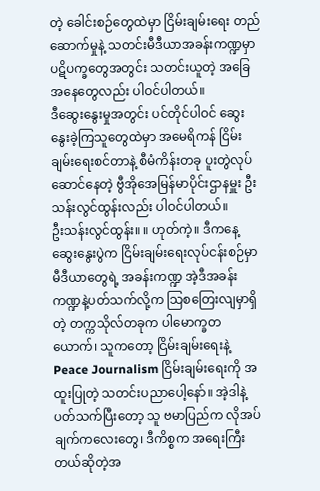တဲ့ ခေါင်းစဉ်တွေထဲမှာ ငြိမ်းချမ်းရေး တည်ဆောက်မှုနဲ့ သတင်းမီဒီယာအခန်းကဏ္ဍမှာ ပဋိပက္ခတွေအတွင်း သတင်းယူတဲ့ အခြေအနေတွေလည်း ပါဝင်ပါတယ်။
ဒီဆွေးနွေးမှုအတွင်း ပင်တိုင်ပါဝင် ဆွေးနွေးခဲ့ကြသူတွေထဲမှာ အမေရိကန် ငြိမ်းချမ်းရေးစင်တာနဲ့ စီမံကိန်းတခု ပူးတွဲလုပ်ဆောင်နေတဲ့ ဗွီအိုအေမြန်မာပိုင်းဌာနမှူး ဦးသန်းလွင်ထွန်းလည်း ပါဝင်ပါတယ်။
ဦးသန်းလွင်ထွန်း။ ။ ဟုတ်ကဲ့။ ဒီကနေ့ ဆွေးနွေးပွဲက ငြိမ်းချမ်းရေးလုပ်ငန်းစဉ်မှာ မီဒီယာတွေရဲ့ အခန်းကဏ္ဍ အဲ့ဒီအခန်းကဏ္ဍနဲ့ပတ်သက်လို့က သြစတြေးလျမှာရှိတဲ့ တက္ကသိုလ်တခုက ပါမောက္ခတယောက်၊ သူကတော့ ငြိမ်းချမ်းရေးနဲ့ Peace Journalism ငြိမ်းချမ်းရေးကို အထူးပြုတဲ့ သတင်းပညာပေါ့နော်။ အဲ့ဒါနဲ့ပတ်သက်ပြီးတော့ သူ ဗမာပြည်က လိုအပ်ချက်ကလေးတွေ၊ ဒီကိစ္စက အရေးကြီးတယ်ဆိုတဲ့အ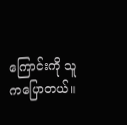ကြောင်းကို သူကပြောတယ်။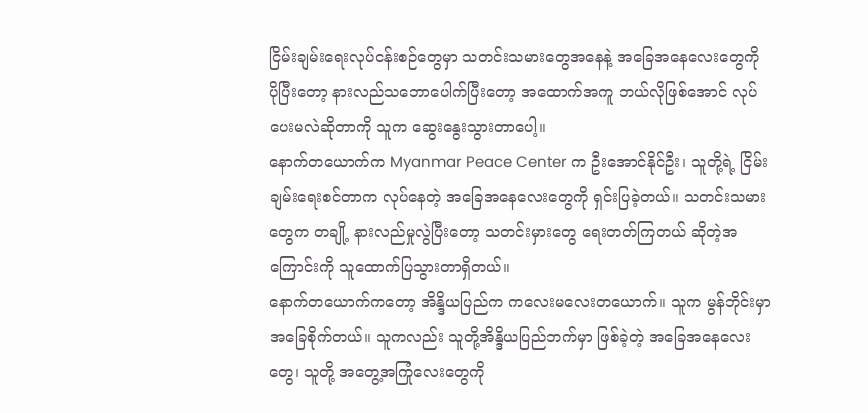ငြိမ်းချမ်းရေးလုပ်ငန်းစဉ်တွေမှာ သတင်းသမားတွေအနေနဲ့ အခြေအနေလေးတွေကို ပိုပြီးတော့ နားလည်သဘောပေါက်ပြီးတော့ အထောက်အကူ ဘယ်လိုဖြစ်အောင် လုပ်ပေးမလဲဆိုတာကို သူက ဆွေးနွေးသွားတာပေါ့။
နောက်တယောက်က Myanmar Peace Center က ဦးအောင်နိုင်ဦး၊ သူတို့ရဲ့ ငြိမ်းချမ်းရေးစင်တာက လုပ်နေတဲ့ အခြေအနေလေးတွေကို ရှင်းပြခဲ့တယ်။ သတင်းသမားတွေက တချို့ နားလည်မှုလွဲပြီးတော့ သတင်းမှားတွေ ရေးတတ်ကြတယ် ဆိုတဲ့အကြောင်းကို သူထောက်ပြသွားတာရှိတယ်။
နောက်တယောက်ကတော့ အိန္ဒိယပြည်က ကလေးမလေးတယောက်။ သူက မွန်ဘိုင်းမှာ အခြေစိုက်တယ်။ သူကလည်း သူတို့အိန္ဒိယပြည်ဘက်မှာ ဖြစ်ခဲ့တဲ့ အခြေအနေလေးတွေ၊ သူတို့ အတွေ့အကြုံလေးတွေကို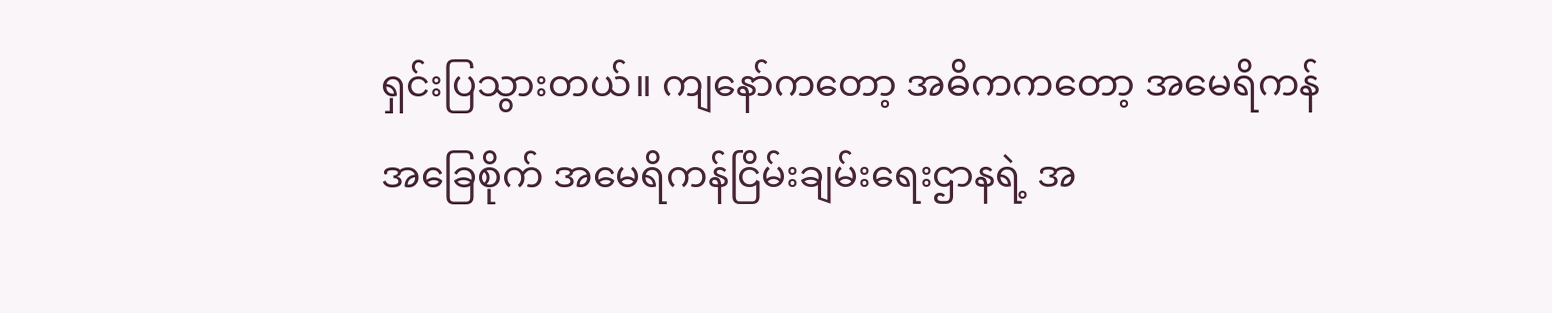ရှင်းပြသွားတယ်။ ကျနော်ကတော့ အဓိကကတော့ အမေရိကန်အခြေစိုက် အမေရိကန်ငြိမ်းချမ်းရေးဌာနရဲ့ အ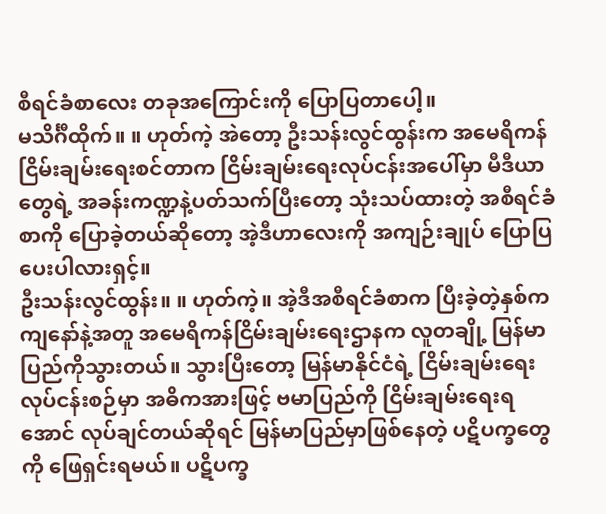စီရင်ခံစာလေး တခုအကြောင်းကို ပြောပြတာပေါ့။
မသိင်္ဂီထိုက်။ ။ ဟုတ်ကဲ့ အဲတော့ ဦးသန်းလွင်ထွန်းက အမေရိကန် ငြိမ်းချမ်းရေးစင်တာက ငြိမ်းချမ်းရေးလုပ်ငန်းအပေါ်မှာ မီဒီယာတွေရဲ့ အခန်းကဏ္ဍနဲ့ပတ်သက်ပြီးတော့ သုံးသပ်ထားတဲ့ အစီရင်ခံစာကို ပြောခဲ့တယ်ဆိုတော့ အဲ့ဒီဟာလေးကို အကျဉ်းချုပ် ပြောပြပေးပါလားရှင့်။
ဦးသန်းလွင်ထွန်း။ ။ ဟုတ်ကဲ့။ အဲ့ဒီအစီရင်ခံစာက ပြီးခဲ့တဲ့နှစ်က ကျနော်နဲ့အတူ အမေရိကန်ငြိမ်းချမ်းရေးဌာနက လူတချို့ မြန်မာပြည်ကိုသွားတယ်။ သွားပြီးတော့ မြန်မာနိုင်ငံရဲ့ ငြိမ်းချမ်းရေးလုပ်ငန်းစဉ်မှာ အဓိကအားဖြင့် ဗမာပြည်ကို ငြိမ်းချမ်းရေးရအောင် လုပ်ချင်တယ်ဆိုရင် မြန်မာပြည်မှာဖြစ်နေတဲ့ ပဋိပက္ခတွေကို ဖြေရှင်းရမယ်။ ပဋိပက္ခ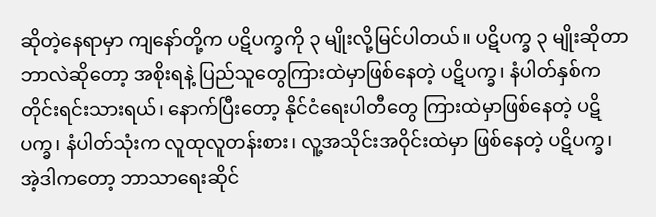ဆိုတဲ့နေရာမှာ ကျနော်တို့က ပဋိပက္ခကို ၃ မျိုးလို့မြင်ပါတယ်။ ပဋိပက္ခ ၃ မျိုးဆိုတာ ဘာလဲဆိုတော့ အစိုးရနဲ့ ပြည်သူတွေကြားထဲမှာဖြစ်နေတဲ့ ပဋိပက္ခ၊ နံပါတ်နှစ်က တိုင်းရင်းသားရယ်၊ နောက်ပြီးတော့ နိုင်ငံရေးပါတီတွေ ကြားထဲမှာဖြစ်နေတဲ့ ပဋိပက္ခ၊ နံပါတ်သုံးက လူထုလူတန်းစား၊ လူ့အသိုင်းအဝိုင်းထဲမှာ ဖြစ်နေတဲ့ ပဋိပက္ခ၊ အဲ့ဒါကတော့ ဘာသာရေးဆိုင်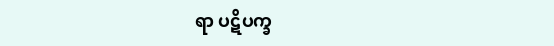ရာ ပဋိပက္ခ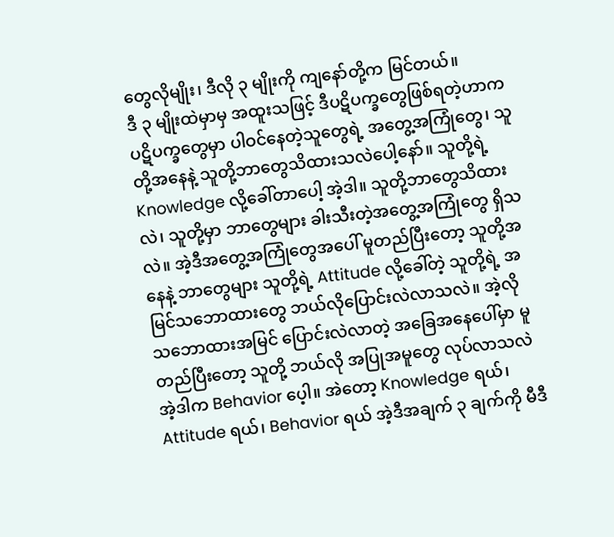တွေလိုမျိုး၊ ဒီလို ၃ မျိုးကို ကျနော်တို့က မြင်တယ်။
ဒီ ၃ မျိုးထဲမှာမှ အထူးသဖြင့် ဒီပဋိပက္ခတွေဖြစ်ရတဲ့ဟာက ပဋိပက္ခတွေမှာ ပါဝင်နေတဲ့သူတွေရဲ့ အတွေ့အကြုံတွေ၊ သူတို့အနေနဲ့ သူတို့ဘာတွေသိထားသလဲပေါ့နော်။ သူတို့ရဲ့ Knowledge လို့ခေါ်တာပေါ့ အဲ့ဒါ။ သူတို့ဘာတွေသိထားလဲ၊ သူတို့မှာ ဘာတွေများ ခါးသီးတဲ့အတွေ့အကြုံတွေ ရှိသလဲ။ အဲ့ဒီအတွေ့အကြုံတွေအပေါ် မူတည်ပြီးတော့ သူတို့အနေနဲ့ ဘာတွေများ သူတို့ရဲ့ Attitude လို့ခေါ်တဲ့ သူတို့ရဲ့ အမြင်သဘောထားတွေ ဘယ်လိုပြောင်းလဲလာသလဲ။ အဲ့လို သဘောထားအမြင် ပြောင်းလဲလာတဲ့ အခြေအနေပေါ်မှာ မူတည်ပြီးတော့ သူတို့ ဘယ်လို အပြုအမူတွေ လုပ်လာသလဲ အဲ့ဒါက Behavior ပေ့ါ။ အဲတော့ Knowledge ရယ်၊ Attitude ရယ်၊ Behavior ရယ် အဲ့ဒီအချက် ၃ ချက်ကို မီဒီ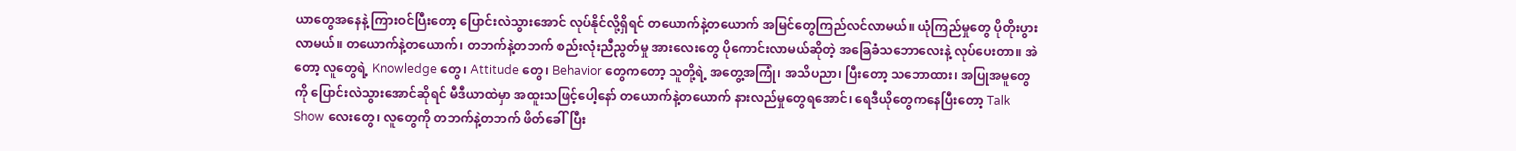ယာတွေအနေနဲ့ ကြားဝင်ပြီးတော့ ပြောင်းလဲသွားအောင် လုပ်နိုင်လို့ရှိရင် တယောက်နဲ့တယောက် အမြင်တွေကြည်လင်လာမယ်။ ယုံကြည်မှုတွေ ပိုတိုးပွားလာမယ်။ တယောက်နဲ့တယောက်၊ တဘက်နဲ့တဘက် စည်းလုံးညီညွတ်မှု အားလေးတွေ ပိုကောင်းလာမယ်ဆိုတဲ့ အခြေခံသဘောလေးနဲ့ လုပ်ပေးတာ။ အဲတော့ လူတွေရဲ့ Knowledge တွေ၊ Attitude တွေ၊ Behavior တွေကတော့ သူတို့ရဲ့ အတွေ့အကြုံ၊ အသိပညာ၊ ပြီးတော့ သဘောထား၊ အပြုအမူတွေကို ပြောင်းလဲသွားအောင်ဆိုရင် မီဒီယာထဲမှာ အထူးသဖြင့်ပေါ့နော် တယောက်နဲ့တယောက် နားလည်မှုတွေရအောင်၊ ရေဒီယိုတွေကနေပြီးတော့ Talk Show လေးတွေ၊ လူတွေကို တဘက်နဲ့တဘက် ဖိတ်ခေါ်ပြီး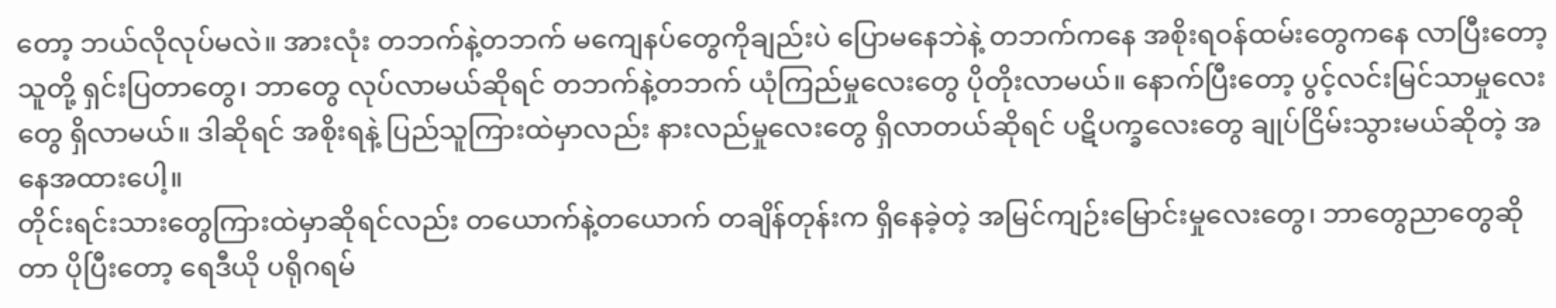တော့ ဘယ်လိုလုပ်မလဲ။ အားလုံး တဘက်နဲ့တဘက် မကျေနပ်တွေကိုချည်းပဲ ပြောမနေဘဲနဲ့ တဘက်ကနေ အစိုးရဝန်ထမ်းတွေကနေ လာပြီးတော့ သူတို့ ရှင်းပြတာတွေ၊ ဘာတွေ လုပ်လာမယ်ဆိုရင် တဘက်နဲ့တဘက် ယုံကြည်မှုလေးတွေ ပိုတိုးလာမယ်။ နောက်ပြီးတော့ ပွင့်လင်းမြင်သာမှုလေးတွေ ရှိလာမယ်။ ဒါဆိုရင် အစိုးရနဲ့ ပြည်သူကြားထဲမှာလည်း နားလည်မှုလေးတွေ ရှိလာတယ်ဆိုရင် ပဋိပက္ခလေးတွေ ချုပ်ငြိမ်းသွားမယ်ဆိုတဲ့ အနေအထားပေါ့။
တိုင်းရင်းသားတွေကြားထဲမှာဆိုရင်လည်း တယောက်နဲ့တယောက် တချိန်တုန်းက ရှိနေခဲ့တဲ့ အမြင်ကျဉ်းမြောင်းမှုလေးတွေ၊ ဘာတွေညာတွေဆိုတာ ပိုပြီးတော့ ရေဒီယို ပရိုဂရမ်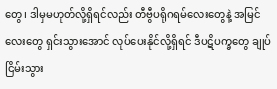တွေ၊ ဒါမှမဟုတ်လို့ရှိရင်လည်း တီဗွီပရိုဂရမ်လေးတွေနဲ့ အမြင်လေးတွေ ရှင်းသွားအောင် လုပ်ပေးနိုင်လို့ရှိရင် ဒီပဋိပက္ခတွေ ချုပ်ငြိမ်းသွား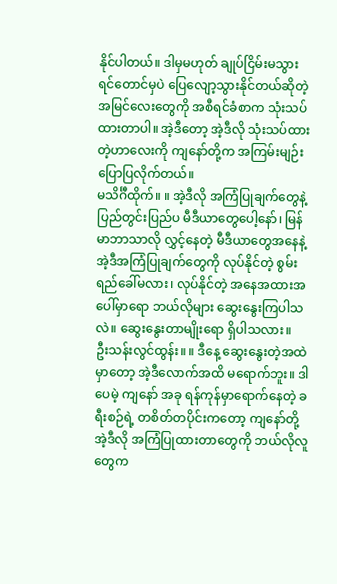နိုင်ပါတယ်။ ဒါမှမဟုတ် ချုပ်ငြိမ်းမသွားရင်တောင်မှပဲ ပြေလျော့သွားနိုင်တယ်ဆိုတဲ့ အမြင်လေးတွေကို အစီရင်ခံစာက သုံးသပ်ထားတာပါ။ အဲ့ဒီတော့ အဲ့ဒီလို သုံးသပ်ထားတဲ့ဟာလေးကို ကျနော်တို့က အကြမ်းမျဉ်း ပြောပြလိုက်တယ်။
မသိင်္ဂီထိုက်။ ။ အဲ့ဒီလို အကြံပြုချက်တွေနဲ့ ပြည်တွင်းပြည်ပ မီဒီယာတွေပေါ့နော်၊ မြန်မာဘာသာလို လွှင့်နေတဲ့ မီဒီယာတွေအနေနဲ့ အဲ့ဒီအကြံပြုချက်တွေကို လုပ်နိုင်တဲ့ စွမ်းရည်ခေါ်မလား၊ လုပ်နိုင်တဲ့ အနေအထားအပေါ်မှာရော ဘယ်လိုများ ဆွေးနွေးကြပါသလဲ။ ဆွေးနွေးတာမျိုးရော ရှိပါသလား။
ဦးသန်းလွင်ထွန်း။ ။ ဒီနေ့ ဆွေးနွေးတဲ့အထဲမှာတော့ အဲ့ဒီလောက်အထိ မရောက်ဘူး။ ဒါပေမဲ့ ကျနော် အခု ရန်ကုန်မှာရောက်နေတဲ့ ခရီးစဉ်ရဲ့ တစိတ်တပိုင်းကတော့ ကျနော်တို့ အဲ့ဒီလို အကြံပြုထားတာတွေကို ဘယ်လိုလူတွေက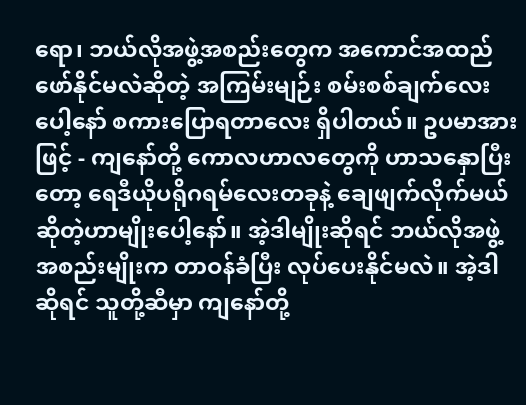ရော၊ ဘယ်လိုအဖွဲ့အစည်းတွေက အကောင်အထည်ဖော်နိုင်မလဲဆိုတဲ့ အကြမ်းမျဉ်း စမ်းစစ်ချက်လေးပေါ့နော် စကားပြောရတာလေး ရှိပါတယ်။ ဥပမာအားဖြင့် - ကျနော်တို့ ကောလဟာလတွေကို ဟာသနှောပြီးတော့ ရေဒီယိုပရိုဂရမ်လေးတခုနဲ့ ချေဖျက်လိုက်မယ် ဆိုတဲ့ဟာမျိုးပေါ့နော်။ အဲ့ဒါမျိုးဆိုရင် ဘယ်လိုအဖွဲ့အစည်းမျိုးက တာဝန်ခံပြီး လုပ်ပေးနိုင်မလဲ။ အဲ့ဒါဆိုရင် သူတို့ဆီမှာ ကျနော်တို့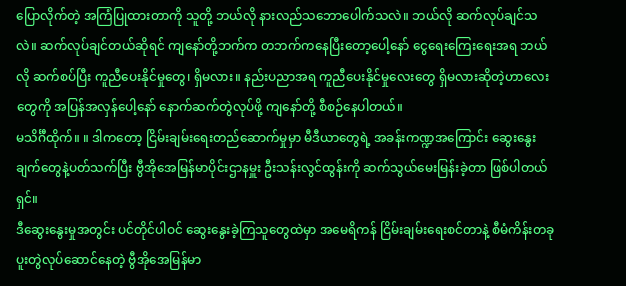ပြောလိုက်တဲ့ အကြံပြုထားတာကို သူတို့ ဘယ်လို နားလည်သဘောပေါက်သလဲ။ ဘယ်လို ဆက်လုပ်ချင်သလဲ။ ဆက်လုပ်ချင်တယ်ဆိုရင် ကျနော်တို့ဘက်က တဘက်ကနေပြီးတော့ပေါ့နော် ငွေရေးကြေးရေးအရ ဘယ်လို ဆက်စပ်ပြီး ကူညီပေးနိုင်မှုတွေ၊ ရှိမလား။ နည်းပညာအရ ကူညီပေးနိုင်မှုလေးတွေ ရှိမလားဆိုတဲ့ဟာလေးတွေကို အပြန်အလှန်ပေါ့နော် နောက်ဆက်တွဲလုပ်ဖို့ ကျနော်တို့ စီစဉ်နေပါတယ်။
မသိင်္ဂီထိုက်။ ။ ဒါကတော့ ငြိမ်းချမ်းရေးတည်ဆောက်မှုမှာ မီဒီယာတွေရဲ့ အခန်းကဏ္ဍအကြောင်း ဆွေးနွေးချက်တွေနဲ့ပတ်သက်ပြီး ဗွီအိုအေမြန်မာပိုင်းဌာနမှူး ဦးသန်းလွင်ထွန်းကို ဆက်သွယ်မေးမြန်းခဲ့တာ ဖြစ်ပါတယ်ရှင်။
ဒီဆွေးနွေးမှုအတွင်း ပင်တိုင်ပါဝင် ဆွေးနွေးခဲ့ကြသူတွေထဲမှာ အမေရိကန် ငြိမ်းချမ်းရေးစင်တာနဲ့ စီမံကိန်းတခု ပူးတွဲလုပ်ဆောင်နေတဲ့ ဗွီအိုအေမြန်မာ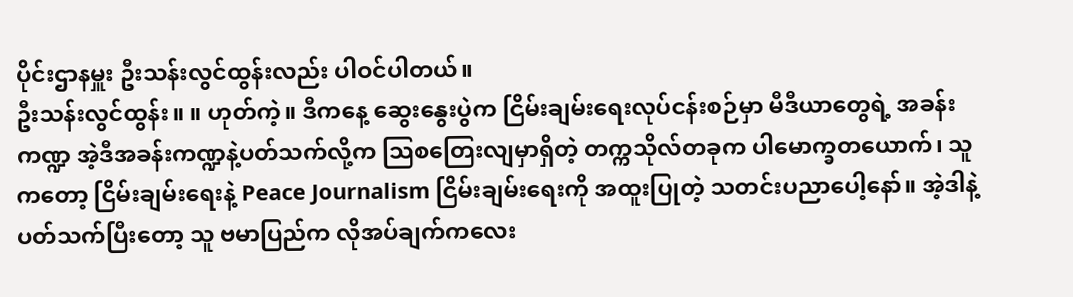ပိုင်းဌာနမှူး ဦးသန်းလွင်ထွန်းလည်း ပါဝင်ပါတယ်။
ဦးသန်းလွင်ထွန်း။ ။ ဟုတ်ကဲ့။ ဒီကနေ့ ဆွေးနွေးပွဲက ငြိမ်းချမ်းရေးလုပ်ငန်းစဉ်မှာ မီဒီယာတွေရဲ့ အခန်းကဏ္ဍ အဲ့ဒီအခန်းကဏ္ဍနဲ့ပတ်သက်လို့က သြစတြေးလျမှာရှိတဲ့ တက္ကသိုလ်တခုက ပါမောက္ခတယောက်၊ သူကတော့ ငြိမ်းချမ်းရေးနဲ့ Peace Journalism ငြိမ်းချမ်းရေးကို အထူးပြုတဲ့ သတင်းပညာပေါ့နော်။ အဲ့ဒါနဲ့ပတ်သက်ပြီးတော့ သူ ဗမာပြည်က လိုအပ်ချက်ကလေး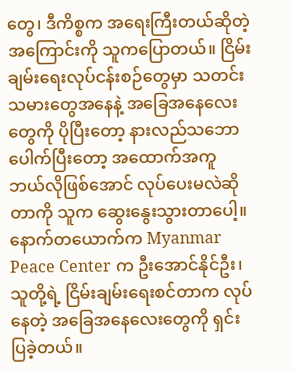တွေ၊ ဒီကိစ္စက အရေးကြီးတယ်ဆိုတဲ့အကြောင်းကို သူကပြောတယ်။ ငြိမ်းချမ်းရေးလုပ်ငန်းစဉ်တွေမှာ သတင်းသမားတွေအနေနဲ့ အခြေအနေလေးတွေကို ပိုပြီးတော့ နားလည်သဘောပေါက်ပြီးတော့ အထောက်အကူ ဘယ်လိုဖြစ်အောင် လုပ်ပေးမလဲဆိုတာကို သူက ဆွေးနွေးသွားတာပေါ့။
နောက်တယောက်က Myanmar Peace Center က ဦးအောင်နိုင်ဦး၊ သူတို့ရဲ့ ငြိမ်းချမ်းရေးစင်တာက လုပ်နေတဲ့ အခြေအနေလေးတွေကို ရှင်းပြခဲ့တယ်။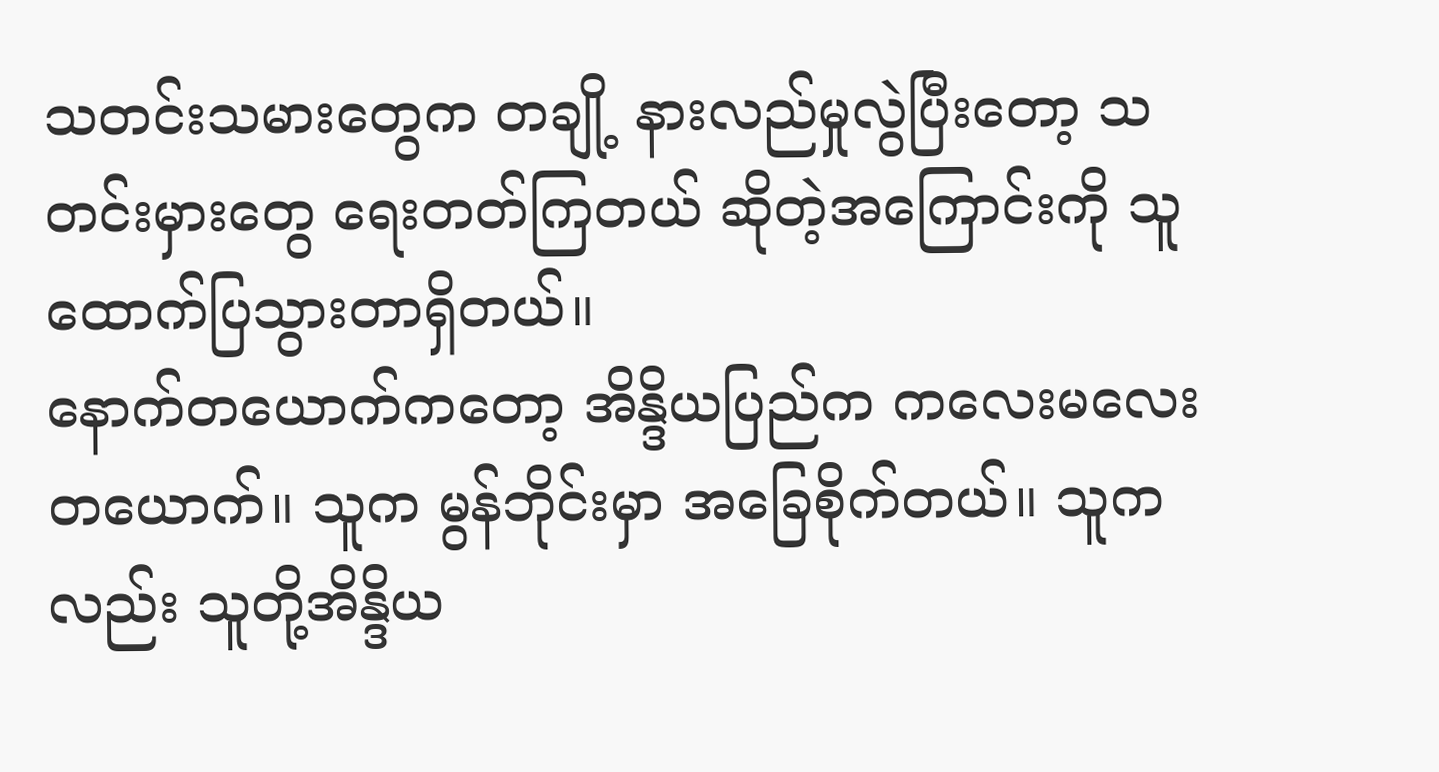သတင်းသမားတွေက တချို့ နားလည်မှုလွဲပြီးတော့ သတင်းမှားတွေ ရေးတတ်ကြတယ် ဆိုတဲ့အကြောင်းကို သူထောက်ပြသွားတာရှိတယ်။
နောက်တယောက်ကတော့ အိန္ဒိယပြည်က ကလေးမလေးတယောက်။ သူက မွန်ဘိုင်းမှာ အခြေစိုက်တယ်။ သူကလည်း သူတို့အိန္ဒိယ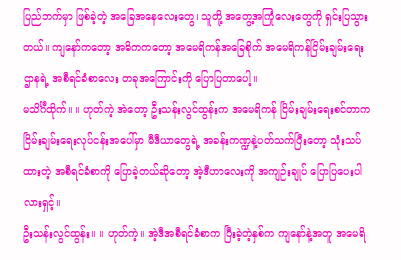ပြည်ဘက်မှာ ဖြစ်ခဲ့တဲ့ အခြေအနေလေးတွေ၊ သူတို့ အတွေ့အကြုံလေးတွေကို ရှင်းပြသွားတယ်။ ကျနော်ကတော့ အဓိကကတော့ အမေရိကန်အခြေစိုက် အမေရိကန်ငြိမ်းချမ်းရေးဌာနရဲ့ အစီရင်ခံစာလေး တခုအကြောင်းကို ပြောပြတာပေါ့။
မသိင်္ဂီထိုက်။ ။ ဟုတ်ကဲ့ အဲတော့ ဦးသန်းလွင်ထွန်းက အမေရိကန် ငြိမ်းချမ်းရေးစင်တာက ငြိမ်းချမ်းရေးလုပ်ငန်းအပေါ်မှာ မီဒီယာတွေရဲ့ အခန်းကဏ္ဍနဲ့ပတ်သက်ပြီးတော့ သုံးသပ်ထားတဲ့ အစီရင်ခံစာကို ပြောခဲ့တယ်ဆိုတော့ အဲ့ဒီဟာလေးကို အကျဉ်းချုပ် ပြောပြပေးပါလားရှင့်။
ဦးသန်းလွင်ထွန်း။ ။ ဟုတ်ကဲ့။ အဲ့ဒီအစီရင်ခံစာက ပြီးခဲ့တဲ့နှစ်က ကျနော်နဲ့အတူ အမေရိ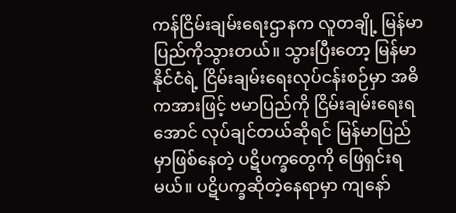ကန်ငြိမ်းချမ်းရေးဌာနက လူတချို့ မြန်မာပြည်ကိုသွားတယ်။ သွားပြီးတော့ မြန်မာနိုင်ငံရဲ့ ငြိမ်းချမ်းရေးလုပ်ငန်းစဉ်မှာ အဓိကအားဖြင့် ဗမာပြည်ကို ငြိမ်းချမ်းရေးရအောင် လုပ်ချင်တယ်ဆိုရင် မြန်မာပြည်မှာဖြစ်နေတဲ့ ပဋိပက္ခတွေကို ဖြေရှင်းရမယ်။ ပဋိပက္ခဆိုတဲ့နေရာမှာ ကျနော်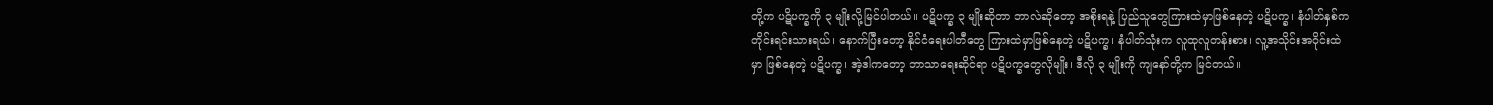တို့က ပဋိပက္ခကို ၃ မျိုးလို့မြင်ပါတယ်။ ပဋိပက္ခ ၃ မျိုးဆိုတာ ဘာလဲဆိုတော့ အစိုးရနဲ့ ပြည်သူတွေကြားထဲမှာဖြစ်နေတဲ့ ပဋိပက္ခ၊ နံပါတ်နှစ်က တိုင်းရင်းသားရယ်၊ နောက်ပြီးတော့ နိုင်ငံရေးပါတီတွေ ကြားထဲမှာဖြစ်နေတဲ့ ပဋိပက္ခ၊ နံပါတ်သုံးက လူထုလူတန်းစား၊ လူ့အသိုင်းအဝိုင်းထဲမှာ ဖြစ်နေတဲ့ ပဋိပက္ခ၊ အဲ့ဒါကတော့ ဘာသာရေးဆိုင်ရာ ပဋိပက္ခတွေလိုမျိုး၊ ဒီလို ၃ မျိုးကို ကျနော်တို့က မြင်တယ်။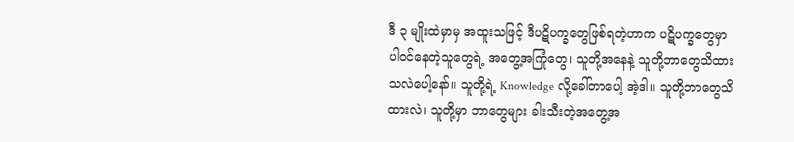ဒီ ၃ မျိုးထဲမှာမှ အထူးသဖြင့် ဒီပဋိပက္ခတွေဖြစ်ရတဲ့ဟာက ပဋိပက္ခတွေမှာ ပါဝင်နေတဲ့သူတွေရဲ့ အတွေ့အကြုံတွေ၊ သူတို့အနေနဲ့ သူတို့ဘာတွေသိထားသလဲပေါ့နော်။ သူတို့ရဲ့ Knowledge လို့ခေါ်တာပေါ့ အဲ့ဒါ။ သူတို့ဘာတွေသိထားလဲ၊ သူတို့မှာ ဘာတွေများ ခါးသီးတဲ့အတွေ့အ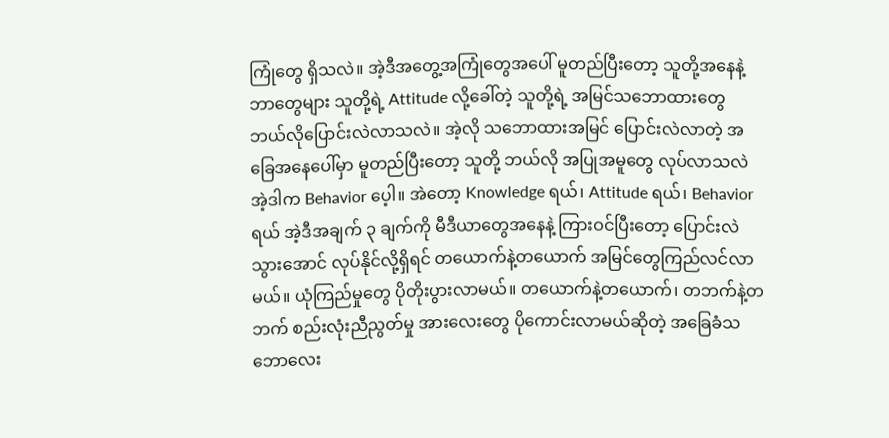ကြုံတွေ ရှိသလဲ။ အဲ့ဒီအတွေ့အကြုံတွေအပေါ် မူတည်ပြီးတော့ သူတို့အနေနဲ့ ဘာတွေများ သူတို့ရဲ့ Attitude လို့ခေါ်တဲ့ သူတို့ရဲ့ အမြင်သဘောထားတွေ ဘယ်လိုပြောင်းလဲလာသလဲ။ အဲ့လို သဘောထားအမြင် ပြောင်းလဲလာတဲ့ အခြေအနေပေါ်မှာ မူတည်ပြီးတော့ သူတို့ ဘယ်လို အပြုအမူတွေ လုပ်လာသလဲ အဲ့ဒါက Behavior ပေ့ါ။ အဲတော့ Knowledge ရယ်၊ Attitude ရယ်၊ Behavior ရယ် အဲ့ဒီအချက် ၃ ချက်ကို မီဒီယာတွေအနေနဲ့ ကြားဝင်ပြီးတော့ ပြောင်းလဲသွားအောင် လုပ်နိုင်လို့ရှိရင် တယောက်နဲ့တယောက် အမြင်တွေကြည်လင်လာမယ်။ ယုံကြည်မှုတွေ ပိုတိုးပွားလာမယ်။ တယောက်နဲ့တယောက်၊ တဘက်နဲ့တဘက် စည်းလုံးညီညွတ်မှု အားလေးတွေ ပိုကောင်းလာမယ်ဆိုတဲ့ အခြေခံသဘောလေး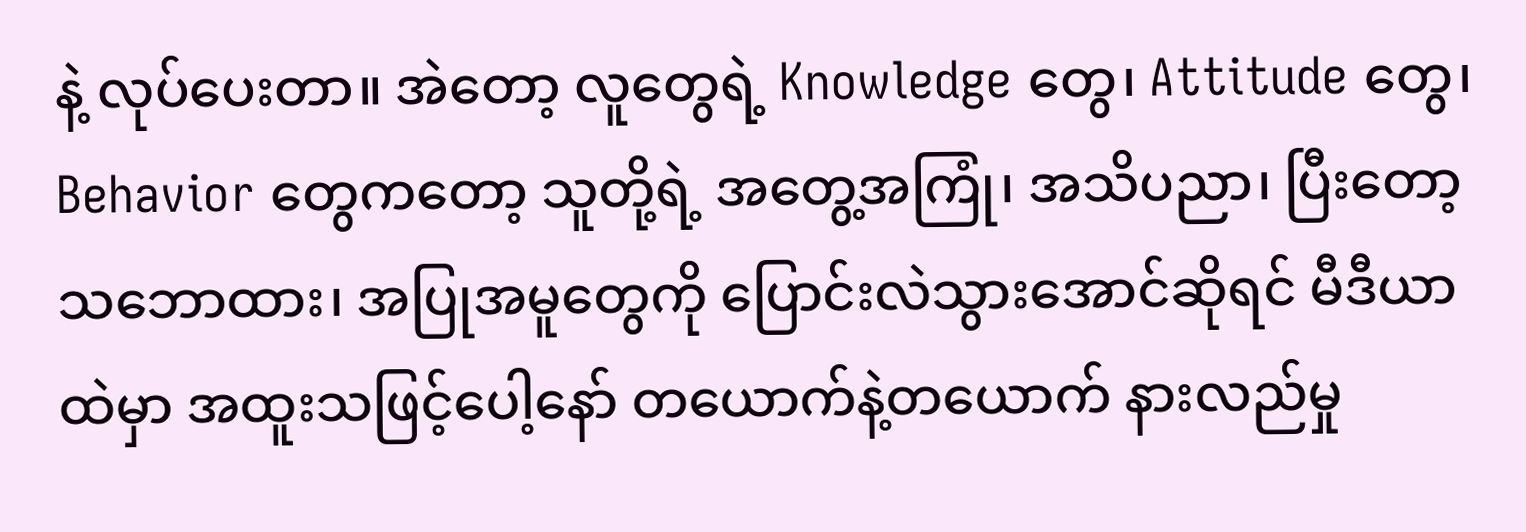နဲ့ လုပ်ပေးတာ။ အဲတော့ လူတွေရဲ့ Knowledge တွေ၊ Attitude တွေ၊ Behavior တွေကတော့ သူတို့ရဲ့ အတွေ့အကြုံ၊ အသိပညာ၊ ပြီးတော့ သဘောထား၊ အပြုအမူတွေကို ပြောင်းလဲသွားအောင်ဆိုရင် မီဒီယာထဲမှာ အထူးသဖြင့်ပေါ့နော် တယောက်နဲ့တယောက် နားလည်မှု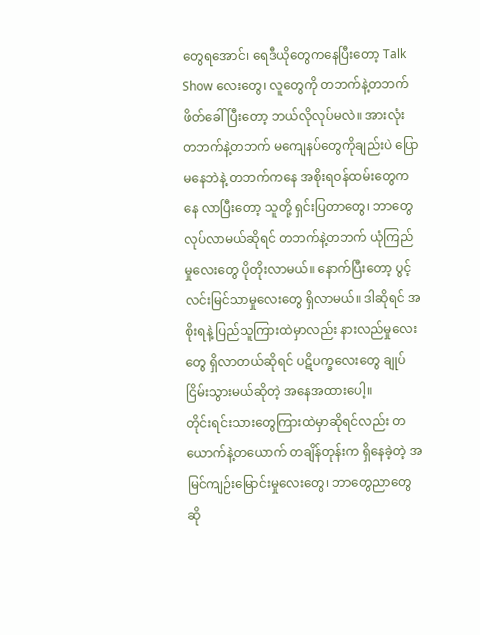တွေရအောင်၊ ရေဒီယိုတွေကနေပြီးတော့ Talk Show လေးတွေ၊ လူတွေကို တဘက်နဲ့တဘက် ဖိတ်ခေါ်ပြီးတော့ ဘယ်လိုလုပ်မလဲ။ အားလုံး တဘက်နဲ့တဘက် မကျေနပ်တွေကိုချည်းပဲ ပြောမနေဘဲနဲ့ တဘက်ကနေ အစိုးရဝန်ထမ်းတွေကနေ လာပြီးတော့ သူတို့ ရှင်းပြတာတွေ၊ ဘာတွေ လုပ်လာမယ်ဆိုရင် တဘက်နဲ့တဘက် ယုံကြည်မှုလေးတွေ ပိုတိုးလာမယ်။ နောက်ပြီးတော့ ပွင့်လင်းမြင်သာမှုလေးတွေ ရှိလာမယ်။ ဒါဆိုရင် အစိုးရနဲ့ ပြည်သူကြားထဲမှာလည်း နားလည်မှုလေးတွေ ရှိလာတယ်ဆိုရင် ပဋိပက္ခလေးတွေ ချုပ်ငြိမ်းသွားမယ်ဆိုတဲ့ အနေအထားပေါ့။
တိုင်းရင်းသားတွေကြားထဲမှာဆိုရင်လည်း တယောက်နဲ့တယောက် တချိန်တုန်းက ရှိနေခဲ့တဲ့ အမြင်ကျဉ်းမြောင်းမှုလေးတွေ၊ ဘာတွေညာတွေဆို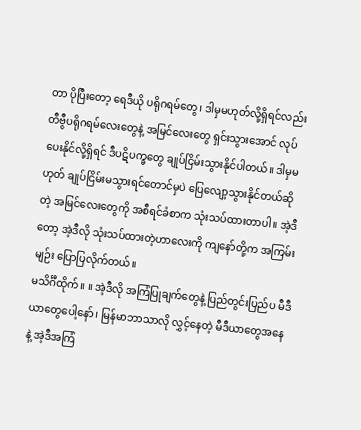တာ ပိုပြီးတော့ ရေဒီယို ပရိုဂရမ်တွေ၊ ဒါမှမဟုတ်လို့ရှိရင်လည်း တီဗွီပရိုဂရမ်လေးတွေနဲ့ အမြင်လေးတွေ ရှင်းသွားအောင် လုပ်ပေးနိုင်လို့ရှိရင် ဒီပဋိပက္ခတွေ ချုပ်ငြိမ်းသွားနိုင်ပါတယ်။ ဒါမှမဟုတ် ချုပ်ငြိမ်းမသွားရင်တောင်မှပဲ ပြေလျော့သွားနိုင်တယ်ဆိုတဲ့ အမြင်လေးတွေကို အစီရင်ခံစာက သုံးသပ်ထားတာပါ။ အဲ့ဒီတော့ အဲ့ဒီလို သုံးသပ်ထားတဲ့ဟာလေးကို ကျနော်တို့က အကြမ်းမျဉ်း ပြောပြလိုက်တယ်။
မသိင်္ဂီထိုက်။ ။ အဲ့ဒီလို အကြံပြုချက်တွေနဲ့ ပြည်တွင်းပြည်ပ မီဒီယာတွေပေါ့နော်၊ မြန်မာဘာသာလို လွှင့်နေတဲ့ မီဒီယာတွေအနေနဲ့ အဲ့ဒီအကြံ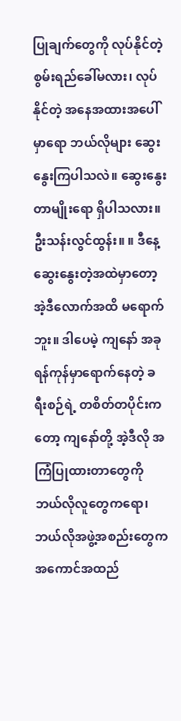ပြုချက်တွေကို လုပ်နိုင်တဲ့ စွမ်းရည်ခေါ်မလား၊ လုပ်နိုင်တဲ့ အနေအထားအပေါ်မှာရော ဘယ်လိုများ ဆွေးနွေးကြပါသလဲ။ ဆွေးနွေးတာမျိုးရော ရှိပါသလား။
ဦးသန်းလွင်ထွန်း။ ။ ဒီနေ့ ဆွေးနွေးတဲ့အထဲမှာတော့ အဲ့ဒီလောက်အထိ မရောက်ဘူး။ ဒါပေမဲ့ ကျနော် အခု ရန်ကုန်မှာရောက်နေတဲ့ ခရီးစဉ်ရဲ့ တစိတ်တပိုင်းကတော့ ကျနော်တို့ အဲ့ဒီလို အကြံပြုထားတာတွေကို ဘယ်လိုလူတွေကရော၊ ဘယ်လိုအဖွဲ့အစည်းတွေက အကောင်အထည်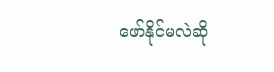ဖော်နိုင်မလဲဆို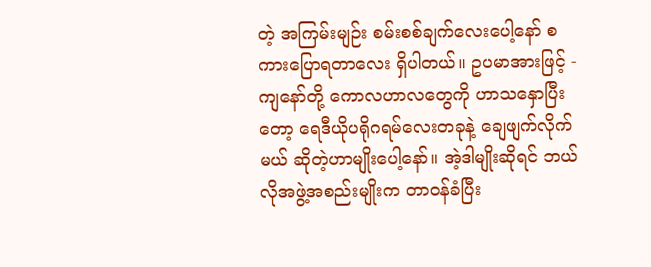တဲ့ အကြမ်းမျဉ်း စမ်းစစ်ချက်လေးပေါ့နော် စကားပြောရတာလေး ရှိပါတယ်။ ဥပမာအားဖြင့် - ကျနော်တို့ ကောလဟာလတွေကို ဟာသနှောပြီးတော့ ရေဒီယိုပရိုဂရမ်လေးတခုနဲ့ ချေဖျက်လိုက်မယ် ဆိုတဲ့ဟာမျိုးပေါ့နော်။ အဲ့ဒါမျိုးဆိုရင် ဘယ်လိုအဖွဲ့အစည်းမျိုးက တာဝန်ခံပြီး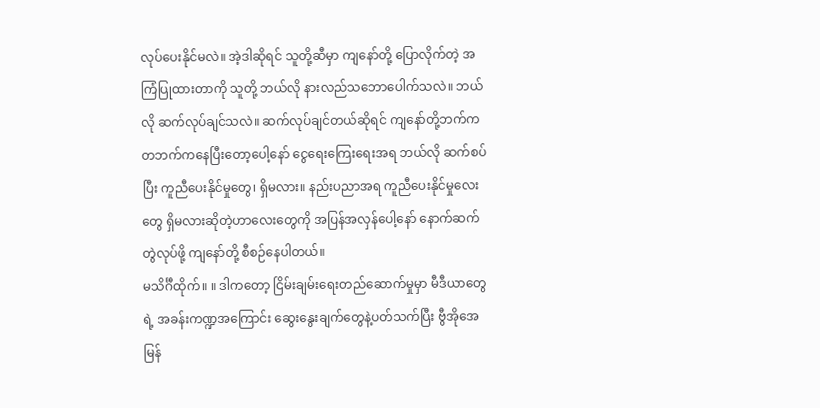လုပ်ပေးနိုင်မလဲ။ အဲ့ဒါဆိုရင် သူတို့ဆီမှာ ကျနော်တို့ ပြောလိုက်တဲ့ အကြံပြုထားတာကို သူတို့ ဘယ်လို နားလည်သဘောပေါက်သလဲ။ ဘယ်လို ဆက်လုပ်ချင်သလဲ။ ဆက်လုပ်ချင်တယ်ဆိုရင် ကျနော်တို့ဘက်က တဘက်ကနေပြီးတော့ပေါ့နော် ငွေရေးကြေးရေးအရ ဘယ်လို ဆက်စပ်ပြီး ကူညီပေးနိုင်မှုတွေ၊ ရှိမလား။ နည်းပညာအရ ကူညီပေးနိုင်မှုလေးတွေ ရှိမလားဆိုတဲ့ဟာလေးတွေကို အပြန်အလှန်ပေါ့နော် နောက်ဆက်တွဲလုပ်ဖို့ ကျနော်တို့ စီစဉ်နေပါတယ်။
မသိင်္ဂီထိုက်။ ။ ဒါကတော့ ငြိမ်းချမ်းရေးတည်ဆောက်မှုမှာ မီဒီယာတွေရဲ့ အခန်းကဏ္ဍအကြောင်း ဆွေးနွေးချက်တွေနဲ့ပတ်သက်ပြီး ဗွီအိုအေမြန်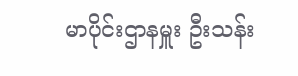မာပိုင်းဌာနမှူး ဦးသန်း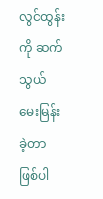လွင်ထွန်းကို ဆက်သွယ်မေးမြန်းခဲ့တာ ဖြစ်ပါ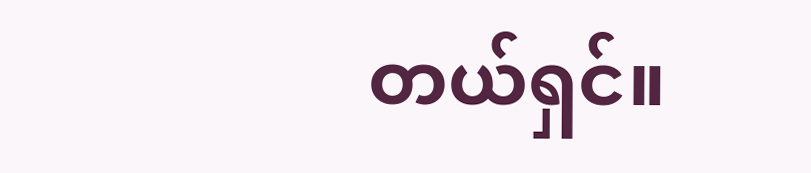တယ်ရှင်။